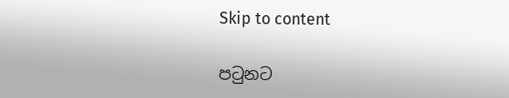Skip to content

පටුනට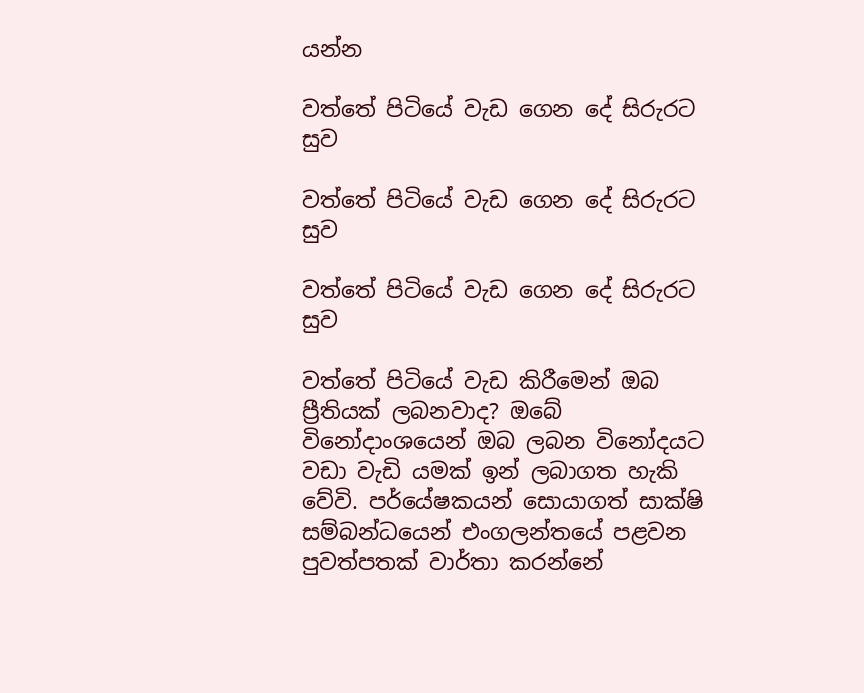යන්න

වත්තේ පිටියේ වැඩ ගෙන දේ සිරුරට සුව

වත්තේ පිටියේ වැඩ ගෙන දේ සිරුරට සුව

වත්තේ පිටියේ වැඩ ගෙන දේ සිරුරට සුව

වත්තේ පිටියේ වැඩ කිරීමෙන් ඔබ ප්‍රීතියක් ලබනවාද? ඔබේ විනෝදාංශයෙන් ඔබ ලබන විනෝදයට වඩා වැඩි යමක් ඉන් ලබාගත හැකි වේවි. පර්යේෂකයන් සොයාගත් සාක්ෂි සම්බන්ධයෙන් එංගලන්තයේ පළවන පුවත්පතක් වාර්තා කරන්නේ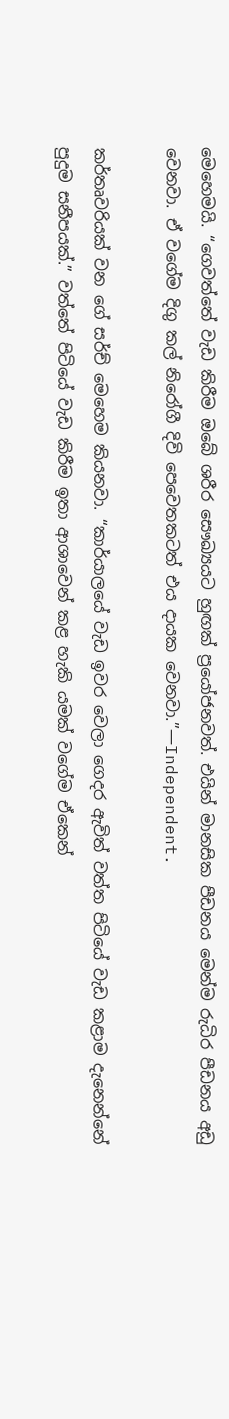මෙහෙමයි. “ගෙවත්තේ වැඩ කිරීම ඔබේ ශරීර සෞඛ්‍යයට හුඟක් ප්‍රයෝජනවත්. එයින් මානසික පීඩනය මෙන්ම රුධිර පීඩනය අඩු වෙනවා. ඒ වගේම දිගු කල් නිරෝගී දිවි පෙවෙතකටත් එය දායක වෙනවා.”—Independent.

කර්තෘවරියක් වන ගේ සර්ච් මෙහෙම කියනවා. “කාර්යාලයේ වැඩ ඉවර වෙලා ගෙදර ඇවිත් වත්ත පිටියේ වැඩ කළාම දැනෙන්නේ පුදුම සනීපයක්.” වත්තේ පිටියේ වැඩ කිරීම ඉතා ආශාවෙන් කළ හැකි යමක් වගේම ඒකෙන්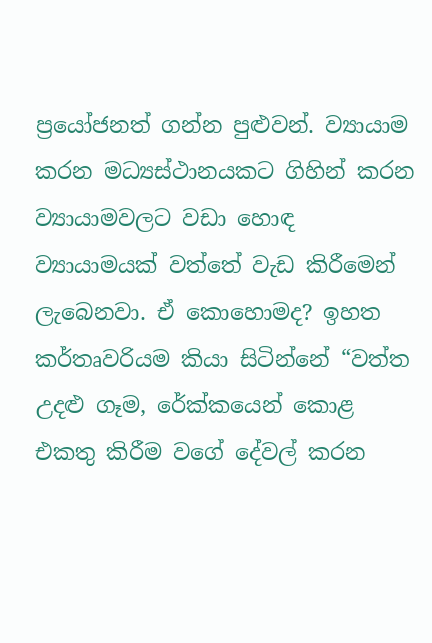ප්‍රයෝජනත් ගන්න පුළුවන්. ව්‍යායාම කරන මධ්‍යස්ථානයකට ගිහින් කරන ව්‍යායාමවලට වඩා හොඳ ව්‍යායාමයක් වත්තේ වැඩ කිරීමෙන් ලැබෙනවා. ඒ කොහොමද? ඉහත කර්තෘවරියම කියා සිටින්නේ “වත්ත උදළු ගෑම, රේක්කයෙන් කොළ එකතු කිරීම වගේ දේවල් කරන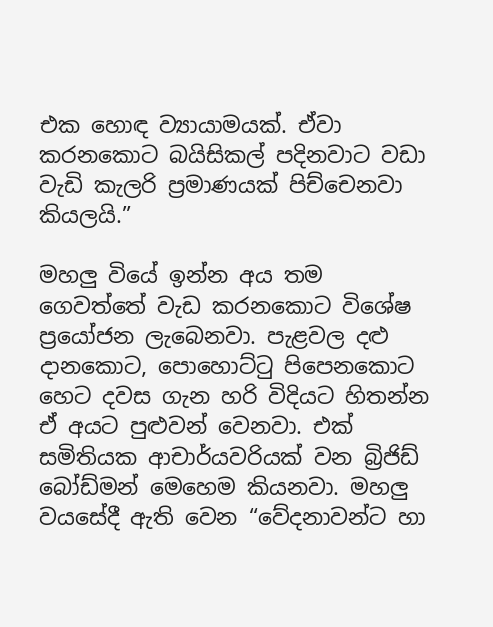එක හොඳ ව්‍යායාමයක්. ඒවා කරනකොට බයිසිකල් පදිනවාට වඩා වැඩි කැලරි ප්‍රමාණයක් පිච්චෙනවා කියලයි.”

මහලු වියේ ඉන්න අය තම ගෙවත්තේ වැඩ කරනකොට විශේෂ ප්‍රයෝජන ලැබෙනවා. පැළවල දළු දානකොට, පොහොට්ටු පිපෙනකොට හෙට දවස ගැන හරි විදියට හිතන්න ඒ අයට පුළුවන් වෙනවා. එක් සමිතියක ආචාර්යවරියක් වන බ්‍රිජිඩ් බෝඩ්මන් මෙහෙම කියනවා. මහලු වයසේදී ඇති වෙන “වේදනාවන්ට හා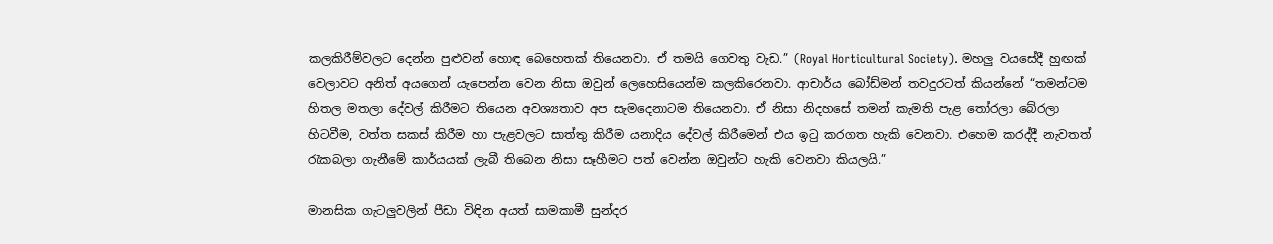කලකිරීම්වලට දෙන්න පුළුවන් හොඳ බෙහෙතක් තියෙනවා. ඒ තමයි ගෙවතු වැඩ.” (Royal Horticultural Society). මහලු වයසේදී හුඟක් වෙලාවට අනිත් අයගෙන් යැපෙන්න වෙන නිසා ඔවුන් ලෙහෙසියෙන්ම කලකිරෙනවා. ආචාර්ය බෝඩ්මන් තවදුරටත් කියන්නේ “තමන්ටම හිතල මතලා දේවල් කිරීමට තියෙන අවශ්‍යතාව අප සැමදෙනාටම තියෙනවා. ඒ නිසා නිදහසේ තමන් කැමති පැළ තෝරලා බේරලා හිටවීම, වත්ත සකස් කිරීම හා පැළවලට සාත්තු කිරීම යනාදිය දේවල් කිරීමෙන් එය ඉටු කරගත හැකි වෙනවා. එහෙම කරද්දී නැවතත් රැකබලා ගැනීමේ කාර්යයක් ලැබී තිබෙන නිසා සෑහීමට පත් වෙන්න ඔවුන්ට හැකි වෙනවා කියලයි.”

මානසික ගැටලුවලින් පීඩා විඳින අයත් සාමකාමී සුන්දර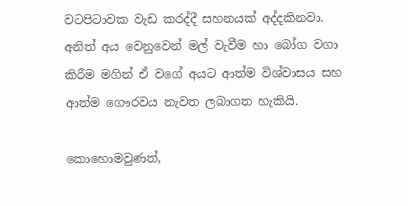වටපිටාවක වැඩ කරද්දී සහනයක් අද්දකිනවා. අනිත් අය වෙනුවෙන් මල් වැවීම හා බෝග වගා කිරීම මගින් ඒ වගේ අයට ආත්ම විශ්වාසය සහ ආත්ම ගෞරවය නැවත ලබාගත හැකියි.

කොහොමවුණත්,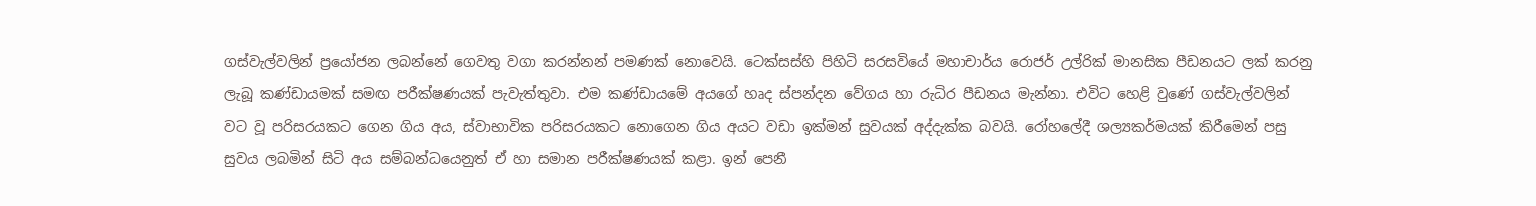ගස්වැල්වලින් ප්‍රයෝජන ලබන්නේ ගෙවතු වගා කරන්නන් පමණක් නොවෙයි. ටෙක්සස්හි පිහිටි සරසවියේ මහාචාර්ය රොජර් උල්රික් මානසික පීඩනයට ලක් කරනු ලැබූ කණ්ඩායමක් සමඟ පරීක්ෂණයක් පැවැත්තුවා. එම කණ්ඩායමේ අයගේ හෘද ස්පන්දන වේගය හා රුධිර පීඩනය මැන්නා. එවිට හෙළි වුණේ ගස්වැල්වලින් වට වූ පරිසරයකට ගෙන ගිය අය, ස්වාභාවික පරිසරයකට නොගෙන ගිය අයට වඩා ඉක්මන් සුවයක් අද්දැක්ක බවයි. රෝහලේදී ශල්‍යකර්මයක් කිරීමෙන් පසු සුවය ලබමින් සිටි අය සම්බන්ධයෙනුත් ඒ හා සමාන පරීක්ෂණයක් කළා. ඉන් පෙනී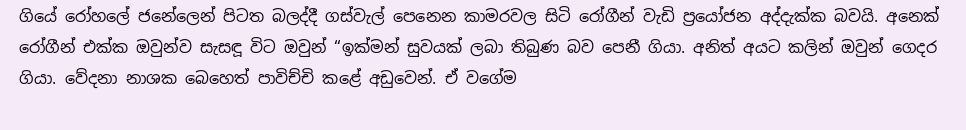ගියේ රෝහලේ ජනේලෙන් පිටත බලද්දී ගස්වැල් පෙනෙන කාමරවල සිටි රෝගීන් වැඩි ප්‍රයෝජන අද්දැක්ක බවයි. අනෙක් රෝගීන් එක්ක ඔවුන්ව සැසඳූ විට ඔවුන් “ඉක්මන් සුවයක් ලබා තිබුණ බව පෙනී ගියා. අනිත් අයට කලින් ඔවුන් ගෙදර ගියා. වේදනා නාශක බෙහෙත් පාවිච්චි කළේ අඩුවෙන්. ඒ වගේම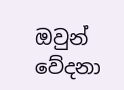ඔවුන් වේදනා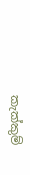කැක්කුම්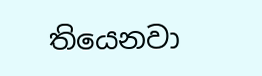තියෙනවා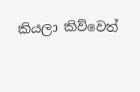කියලා කිව්වෙත්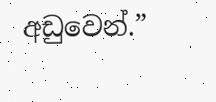අඩුවෙන්.”